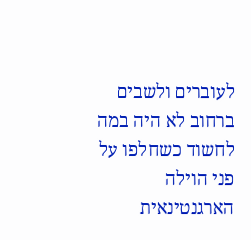לעוברים ולשבים ברחוב לא היה במה לחשוד כשחלפו על פני הוילה הארגנטינאית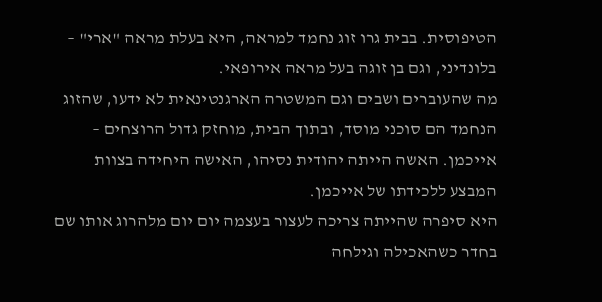הטיפוסית. בבית גרו זוג נחמד למראה, היא בעלת מראה "ארי" – בלונדיני, וגם בן זוגה בעל מראה אירופאי.
מה שהעוברים ושבים וגם המשטרה הארגנטינאית לא ידעו, שהזוג הנחמד הם סוכני מוסד, ובתוך הבית, מוחזק גדול הרוצחים – אייכמן. האשה הייתה יהודית נסיהו, האישה היחידה בצוות המבצע ללכידתו של אייכמן.
היא סיפרה שהייתה צריכה לעצור בעצמה יום יום מלהרוג אותו שם בחדר כשהאכילה וגילחה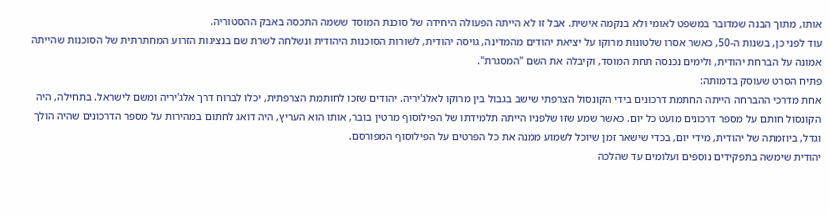אותו, מתוך הבנה שמדובר במשפט לאומי ולא בנקמה אישית. אבל זו לא הייתה הפעולה היחידה של סוכנת המוסד ששמה התכסה באבק ההסטוריה.
עוד לפני כן, בשנות ה-50, כאשר אסרו שלטונות מרוקו על יציאת יהודים מהמדינה, גויסה יהודית, לשורות הסוכנות היהודית ונשלחה לשרת שם בנציגות הזרוע המחתרתית של הסוכנות שהייתה אמונה על הברחת יהודית, ולימים נכנסה תחת המוסד, וקיבלה את השם "המסגרת".
פתיח הסרט שעוסק בדמותה:
אחת מדרכי ההברחה הייתה החתמת דרכונים בידי הקונסול הצרפתי שישב בגבול בין מרוקו לאלג'יריה. יהודים שזכו לחותמת הצרפתית, יכלו לברוח דרך אלג'יריה ומשם לישראל. בתחילה, היה הקונסול חותם על מספר דרכונים מועט כל יום. כאשר שמע שזו שלפניו הייתה תלמידתו של הפילוסוף מרטין בובר, אותו הוא העריץ, היה דואג לחתום במהירות על מספר הדרכונים שהיה הולך וגדל, ביוזמתה של יהודית, מידי יום, בכדי שישאר זמן שיוכל לשמוע ממנה את כל הפרטים על הפילוסוף המפורסם.
יהודית שימשה בתפקידים נוספים ועלומים עד שהלכה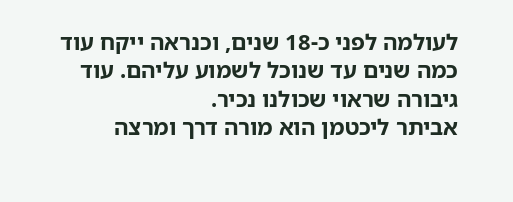לעולמה לפני כ-18 שנים, וכנראה ייקח עוד כמה שנים עד שנוכל לשמוע עליהם. עוד גיבורה שראוי שכולנו נכיר.
אביתר ליכטמן הוא מורה דרך ומרצה